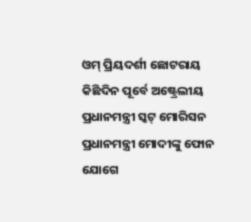ଓମ୍ ପ୍ରିୟଦର୍ଶୀ ଛୋଟରାୟ
କିଛିଦିନ ପୂର୍ବେ ଅଷ୍ଟ୍ରେଲୀୟ ପ୍ରଧାନମନ୍ତ୍ରୀ ସ୍କଟ୍ ମୋରିସନ ପ୍ରଧାନମନ୍ତ୍ରୀ ମୋଦୀଙ୍କୁ ଫୋନ ଯୋଗେ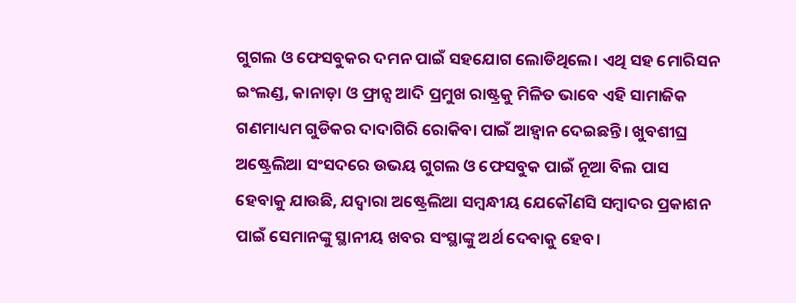ଗୁଗଲ ଓ ଫେସବୁକର ଦମନ ପାଇଁ ସହଯୋଗ ଲୋଡିଥିଲେ। ଏଥି ସହ ମୋରିସନ ଇଂଲଣ୍ଡ, କାନାଡ଼ା ଓ ଫ୍ରାନ୍ସ ଆଦି ପ୍ରମୁଖ ରାଷ୍ଟ୍ରକୁ ମିଳିତ ଭାବେ ଏହି ସାମାଜିକ ଗଣମାଧ୍ୟମ ଗୁଡିକର ଦାଦାଗିରି ରୋକିବା ପାଇଁ ଆହ୍ୱାନ ଦେଇଛନ୍ତି। ଖୁବଶୀଘ୍ର ଅଷ୍ଟ୍ରେଲିଆ ସଂସଦରେ ଉଭୟ ଗୁଗଲ ଓ ଫେସବୁକ ପାଇଁ ନୂଆ ବିଲ ପାସ ହେବାକୁ ଯାଉଛି, ଯଦ୍ୱାରା ଅଷ୍ଟ୍ରେଲିଆ ସମ୍ବନ୍ଧୀୟ ଯେକୌଣସି ସମ୍ବାଦର ପ୍ରକାଶନ ପାଇଁ ସେମାନଙ୍କୁ ସ୍ଥାନୀୟ ଖବର ସଂସ୍ଥାଙ୍କୁ ଅର୍ଥ ଦେବାକୁ ହେବ।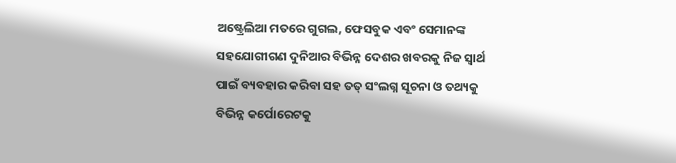ଅଷ୍ଟ୍ରେଲିଆ ମତରେ ଗୁଗଲ, ଫେସବୁକ ଏବଂ ସେମାନଙ୍କ ସହଯୋଗୀଗଣ ଦୁନିଆର ବିଭିନ୍ନ ଦେଶର ଖବରକୁ ନିଜ ସ୍ୱାର୍ଥ ପାଇଁ ବ୍ୟବହାର କରିବା ସହ ତତ୍ ସଂଲଗ୍ନ ସୂଚନା ଓ ତଥ୍ୟକୁ ବିଭିନ୍ନ କର୍ପୋରେଟକୁ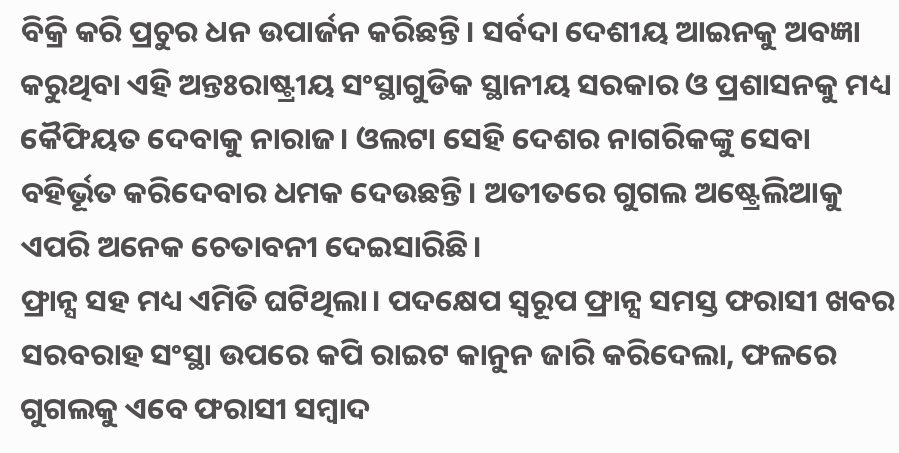ବିକ୍ରି କରି ପ୍ରଚୁର ଧନ ଉପାର୍ଜନ କରିଛନ୍ତି। ସର୍ବଦା ଦେଶୀୟ ଆଇନକୁ ଅବଜ୍ଞା କରୁଥିବା ଏହି ଅନ୍ତଃରାଷ୍ଟ୍ରୀୟ ସଂସ୍ଥାଗୁଡିକ ସ୍ଥାନୀୟ ସରକାର ଓ ପ୍ରଶାସନକୁ ମଧ୍ୟ କୈଫିୟତ ଦେବାକୁ ନାରାଜ। ଓଲଟା ସେହି ଦେଶର ନାଗରିକଙ୍କୁ ସେବା ବହିର୍ଭୂତ କରିଦେବାର ଧମକ ଦେଉଛନ୍ତି। ଅତୀତରେ ଗୁଗଲ ଅଷ୍ଟ୍ରେଲିଆକୁ ଏପରି ଅନେକ ଚେତାବନୀ ଦେଇସାରିଛି।
ଫ୍ରାନ୍ସ ସହ ମଧ୍ୟ ଏମିତି ଘଟିଥିଲା। ପଦକ୍ଷେପ ସ୍ୱରୂପ ଫ୍ରାନ୍ସ ସମସ୍ତ ଫରାସୀ ଖବର ସରବରାହ ସଂସ୍ଥା ଉପରେ କପି ରାଇଟ କାନୁନ ଜାରି କରିଦେଲା, ଫଳରେ ଗୁଗଲକୁ ଏବେ ଫରାସୀ ସମ୍ବାଦ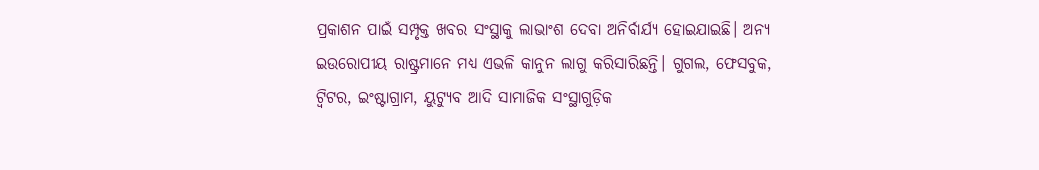ପ୍ରକାଶନ ପାଇଁ ସମ୍ପୃକ୍ତ ଖବର ସଂସ୍ଥାକୁ ଲାଭାଂଶ ଦେବା ଅନିର୍ବାର୍ଯ୍ୟ ହୋଇଯାଇଛି। ଅନ୍ୟ ଇଉରୋପୀୟ ରାଷ୍ଟ୍ରମାନେ ମଧ୍ୟ ଏଭଳି କାନୁନ ଲାଗୁ କରିସାରିଛନ୍ତି। ଗୁଗଲ, ଫେସବୁକ, ଟ୍ୱିଟର, ଇଂଷ୍ଟାଗ୍ରାମ, ୟୁଟ୍ୟୁବ ଆଦି ସାମାଜିକ ସଂସ୍ଥାଗୁଡ଼ିକ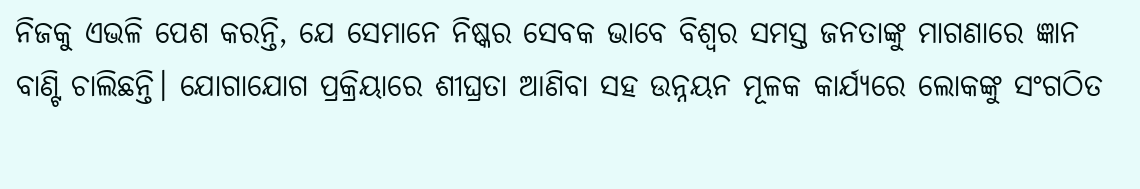ନିଜକୁ ଏଭଳି ପେଶ କରନ୍ତି, ଯେ ସେମାନେ ନିଷ୍କର ସେବକ ଭାବେ ବିଶ୍ଵର ସମସ୍ତ ଜନତାଙ୍କୁ ମାଗଣାରେ ଜ୍ଞାନ ବାଣ୍ଟି ଚାଲିଛନ୍ତି। ଯୋଗାଯୋଗ ପ୍ରକ୍ରିୟାରେ ଶୀଘ୍ରତା ଆଣିବା ସହ ଉନ୍ନୟନ ମୂଳକ କାର୍ଯ୍ୟରେ ଲୋକଙ୍କୁ ସଂଗଠିତ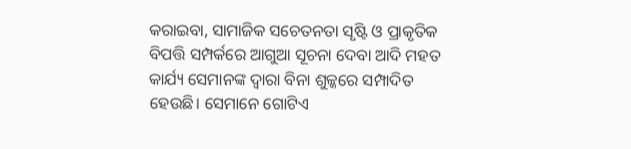କରାଇବା, ସାମାଜିକ ସଚେତନତା ସୃଷ୍ଟି ଓ ପ୍ରାକୃତିକ ବିପତ୍ତି ସମ୍ପର୍କରେ ଆଗୁଆ ସୂଚନା ଦେବା ଆଦି ମହତ କାର୍ଯ୍ୟ ସେମାନଙ୍କ ଦ୍ୱାରା ବିନା ଶୁଳ୍କରେ ସମ୍ପାଦିତ ହେଉଛି। ସେମାନେ ଗୋଟିଏ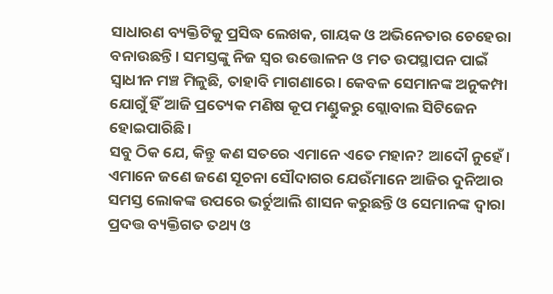ସାଧାରଣ ବ୍ୟକ୍ତିଟିକୁ ପ୍ରସିଦ୍ଧ ଲେଖକ, ଗାୟକ ଓ ଅଭିନେତାର ଚେହେରା ବନାଉଛନ୍ତି। ସମସ୍ତଙ୍କୁ ନିଜ ସ୍ୱର ଉତ୍ତୋଳନ ଓ ମତ ଉପସ୍ଥାପନ ପାଇଁ ସ୍ୱାଧୀନ ମଞ୍ଚ ମିଳୁଛି, ତାହାବି ମାଗଣାରେ। କେବଳ ସେମାନଙ୍କ ଅନୁକମ୍ପା ଯୋଗୁଁ ହିଁ ଆଜି ପ୍ରତ୍ୟେକ ମଣିଷ କୂପ ମଣ୍ଡୁକରୁ ଗ୍ଲୋବାଲ ସିଟିଜେନ ହୋଇପାରିଛି।
ସବୁ ଠିକ ଯେ, କିନ୍ତୁ କଣ ସତରେ ଏମାନେ ଏତେ ମହାନ? ଆଦୌ ନୁହେଁ। ଏମାନେ ଜଣେ ଜଣେ ସୂଚନା ସୌଦାଗର ଯେଉଁମାନେ ଆଜିର ଦୁନିଆର ସମସ୍ତ ଲୋକଙ୍କ ଉପରେ ଭର୍ଚୁଆଲି ଶାସନ କରୁଛନ୍ତି ଓ ସେମାନଙ୍କ ଦ୍ୱାରା ପ୍ରଦତ୍ତ ବ୍ୟକ୍ତିଗତ ତଥ୍ୟ ଓ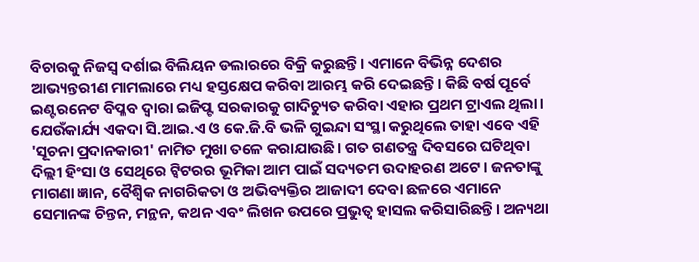ବିଚାରକୁ ନିଜସ୍ୱ ଦର୍ଶାଇ ବିଲିୟନ ଡଲାରରେ ବିକ୍ରି କରୁଛନ୍ତି। ଏମାନେ ବିଭିନ୍ନ ଦେଶର ଆଭ୍ୟନ୍ତରୀଣ ମାମଲାରେ ମଧ୍ୟ ହସ୍ତକ୍ଷେପ କରିବା ଆରମ୍ଭ କରି ଦେଇଛନ୍ତି। କିଛି ବର୍ଷ ପୂର୍ବେ ଇଣ୍ଟରନେଟ ବିପ୍ଳବ ଦ୍ୱାରା ଇଜିପ୍ଟ ସରକାରକୁ ଗାଦିଚ୍ୟୁତ କରିବା ଏହାର ପ୍ରଥମ ଟ୍ରାଏଲ ଥିଲା। ଯେଉଁକାର୍ଯ୍ୟ ଏକଦା ସି.ଆଇ.ଏ ଓ କେ.ଜି.ବି ଭଳି ଗୁଇନ୍ଦା ସଂସ୍ଥା କରୁଥିଲେ ତାହା ଏବେ ଏହି 'ସୂଚନା ପ୍ରଦାନକାରୀ' ନାମିତ ମୁଖା ତଳେ କରାଯାଉଛି। ଗତ ଗଣତନ୍ତ୍ର ଦିବସରେ ଘଟିଥିବା ଦିଲ୍ଲୀ ହିଂସା ଓ ସେଥିରେ ଟ୍ୱିଟରର ଭୂମିକା ଆମ ପାଇଁ ସଦ୍ୟତମ ଉଦାହରଣ ଅଟେ। ଜନତାଙ୍କୁ ମାଗଣା ଜ୍ଞାନ, ବୈଶ୍ବିକ ନାଗରିକତା ଓ ଅଭିବ୍ୟକ୍ତିର ଆଜାଦୀ ଦେବା ଛଳରେ ଏମାନେ ସେମାନଙ୍କ ଚିନ୍ତନ, ମନ୍ଥନ, କଥନ ଏବଂ ଲିଖନ ଉପରେ ପ୍ରଭୁତ୍ୱ ହାସଲ କରିସାରିଛନ୍ତି। ଅନ୍ୟଥା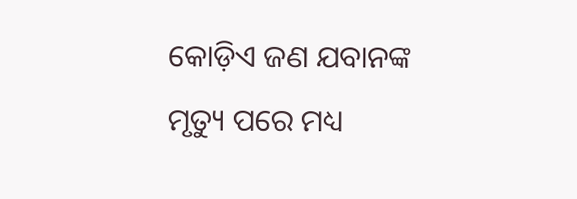କୋଡ଼ିଏ ଜଣ ଯବାନଙ୍କ ମୃତ୍ୟୁ ପରେ ମଧ୍ୟ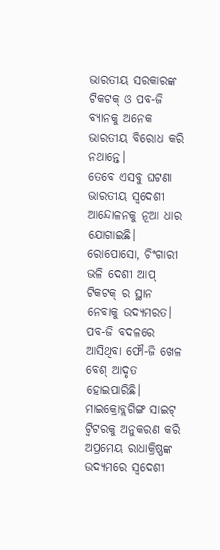ଭାରତୀୟ ସରକାରଙ୍କ ଟିକଟକ୍ ଓ ପବ-ଜି ବ୍ୟାନକୁ ଅନେକ ଭାରତୀୟ ବିରୋଧ କରି ନଥାନ୍ତେ।
ତେବେ ଏସବୁ ଘଟଣା ଭାରତୀୟ ସ୍ୱଦେଶୀ ଆନ୍ଦୋଳନକୁ ନୂଆ ଧାର ଯୋଗାଇଛି। ରୋପୋସୋ, ଚିଂଗାରୀ ଭଳି ଦେଶୀ ଆପ୍ ଟିକଟକ୍ ର ସ୍ଥାନ ନେବାକୁ ଉଦ୍ୟମରତ। ପବ-ଜି ବଦଳରେ ଆସିଥିବା ଫୌ-ଜି ଖେଳ ବେଶ୍ ଆଦୃତ ହୋଇପାରିଛି। ମାଇକ୍ରୋବ୍ଲଗିଙ୍ଗ ସାଇଟ୍ ଟ୍ୱିଟରକୁ ଅନୁକରଣ କରି ଅପ୍ରମେୟ ରାଧାକ୍ରିଷ୍ଣଙ୍କ ଉଦ୍ୟମରେ ସ୍ବଦେଶୀ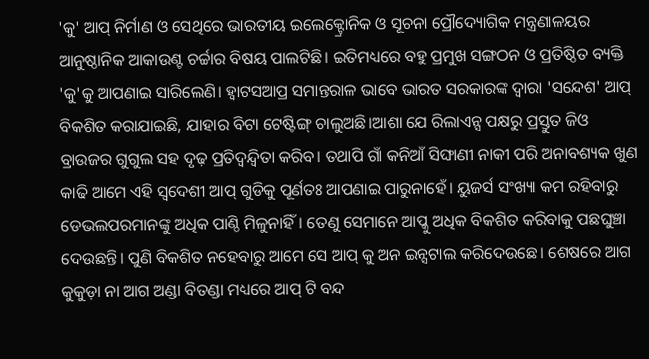'କୁ' ଆପ୍ ନିର୍ମାଣ ଓ ସେଥିରେ ଭାରତୀୟ ଇଲେକ୍ଟ୍ରୋନିକ ଓ ସୂଚନା ପ୍ରୌଦ୍ୟୋଗିକ ମନ୍ତ୍ରଣାଳୟର ଆନୁଷ୍ଠାନିକ ଆକାଉଣ୍ଟ ଚର୍ଚ୍ଚାର ବିଷୟ ପାଲଟିଛି। ଇତିମଧ୍ୟରେ ବହୁ ପ୍ରମୁଖ ସଙ୍ଗଠନ ଓ ପ୍ରତିଷ୍ଠିତ ବ୍ୟକ୍ତି 'କୁ'କୁ ଆପଣାଇ ସାରିଲେଣି। ହ୍ଵାଟସଆପ୍ର ସମାନ୍ତରାଳ ଭାବେ ଭାରତ ସରକାରଙ୍କ ଦ୍ୱାରା 'ସନ୍ଦେଶ' ଆପ୍ ବିକଶିତ କରାଯାଇଛି, ଯାହାର ବିଟା ଟେଷ୍ଟିଙ୍ଗ୍ ଚାଲୁଅଛି।ଆଶା ଯେ ରିଲାଏନ୍ସ ପକ୍ଷରୁ ପ୍ରସ୍ତୁତ ଜିଓ ବ୍ରାଉଜର ଗୁଗୁଲ ସହ ଦୃଢ଼ ପ୍ରତିଦ୍ୱନ୍ଦ୍ୱିତା କରିବ। ତଥାପି ଗାଁ କନିଆଁ ସିଙ୍ଘାଣୀ ନାକୀ ପରି ଅନାବଶ୍ୟକ ଖୁଣ କାଢି ଆମେ ଏହି ସ୍ୱଦେଶୀ ଆପ୍ ଗୁଡିକୁ ପୂର୍ଣତଃ ଆପଣାଇ ପାରୁନାହେଁ। ୟୁଜର୍ସ ସଂଖ୍ୟା କମ ରହିବାରୁ ଡେଭଲପରମାନଙ୍କୁ ଅଧିକ ପାଣ୍ଠି ମିଳୁନାହିଁ। ତେଣୁ ସେମାନେ ଆପ୍କୁ ଅଧିକ ବିକଶିତ କରିବାକୁ ପଛଘୁଞ୍ଚା ଦେଉଛନ୍ତି। ପୁଣି ବିକଶିତ ନହେବାରୁ ଆମେ ସେ ଆପ୍ କୁ ଅନ ଇନ୍ସଟାଲ କରିଦେଉଛେ। ଶେଷରେ ଆଗ କୁକୁଡ଼ା ନା ଆଗ ଅଣ୍ଡା ବିତଣ୍ଡା ମଧ୍ୟରେ ଆପ୍ ଟି ବନ୍ଦ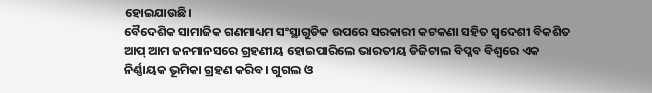ହୋଇଯାଉଛି।
ବୈଦେଶିକ ସାମାଜିକ ଗଣମାଧ୍ୟମ ସଂସ୍ଥାଗୁଡିକ ଉପରେ ସରକାରୀ କଟକଣା ସହିତ ସ୍ୱଦେଶୀ ବିକଶିତ ଆପ୍ ଆମ ଜନମାନସରେ ଗ୍ରହଣୀୟ ହୋଇପାରିଲେ ଭାରତୀୟ ଡିଜିଟାଲ ବିପ୍ଳବ ବିଶ୍ୱରେ ଏକ ନିର୍ଣ୍ଣାୟକ ଭୂମିକା ଗ୍ରହଣ କରିବ। ଗୁଗଲ ଓ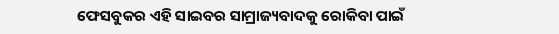ଫେସବୁକର ଏହି ସାଇବର ସାମ୍ରାଜ୍ୟବାଦକୁ ରୋକିବା ପାଇଁ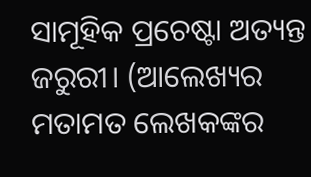ସାମୂହିକ ପ୍ରଚେଷ୍ଟା ଅତ୍ୟନ୍ତ ଜରୁରୀ। (ଆଲେଖ୍ୟର ମତାମତ ଲେଖକଙ୍କର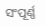ସଂପୂର୍ଣ୍ଣ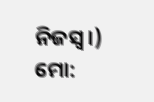ନିଜସ୍ୱ।)
ମୋ: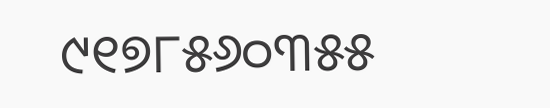୯୧୭୮୫୬୦୩୫୫